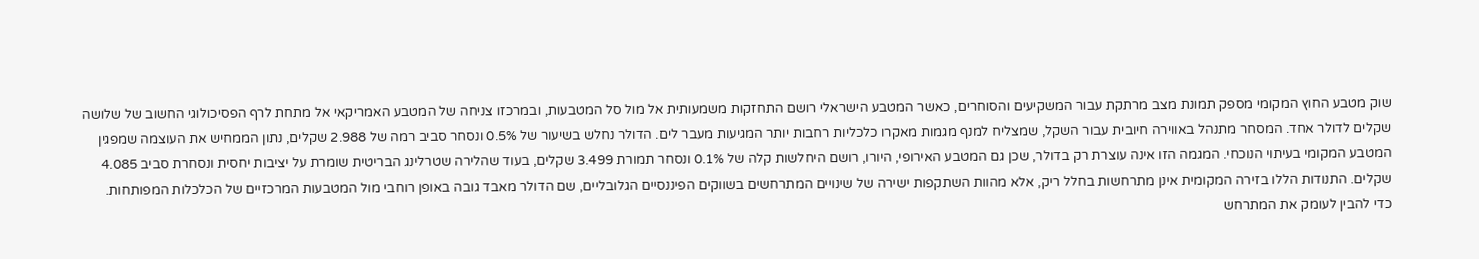שוק מטבע החוץ המקומי מספק תמונת מצב מרתקת עבור המשקיעים והסוחרים, כאשר המטבע הישראלי רושם התחזקות משמעותית אל מול סל המטבעות, ובמרכזו צניחה של המטבע האמריקאי אל מתחת לרף הפסיכולוגי החשוב של שלושה שקלים לדולר אחד. המסחר מתנהל באווירה חיובית עבור השקל, שמצליח למנף מגמות מאקרו כלכליות רחבות יותר המגיעות מעבר לים. הדולר נחלש בשיעור של 0.5% ונסחר סביב רמה של 2.988 שקלים, נתון הממחיש את העוצמה שמפגין המטבע המקומי בעיתוי הנוכחי. המגמה הזו אינה עוצרת רק בדולר, שכן גם המטבע האירופי, היורו, רושם היחלשות קלה של 0.1% ונסחר תמורת 3.499 שקלים, בעוד שהלירה שטרלינג הבריטית שומרת על יציבות יחסית ונסחרת סביב 4.085 שקלים. התנודות הללו בזירה המקומית אינן מתרחשות בחלל ריק, אלא מהוות השתקפות ישירה של שינויים המתרחשים בשווקים הפיננסיים הגלובליים, שם הדולר מאבד גובה באופן רוחבי מול המטבעות המרכזיים של הכלכלות המפותחות.
כדי להבין לעומק את המתרחש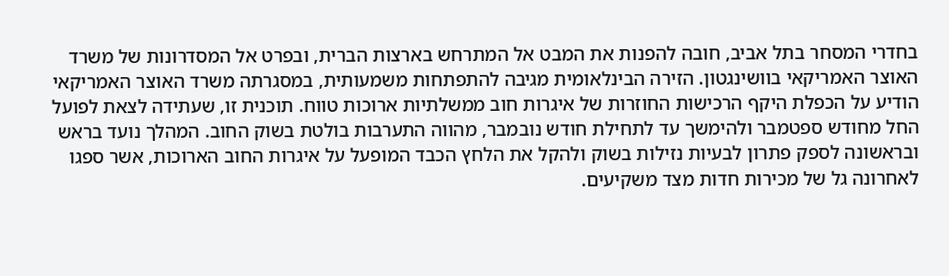בחדרי המסחר בתל אביב, חובה להפנות את המבט אל המתרחש בארצות הברית, ובפרט אל המסדרונות של משרד האוצר האמריקאי בוושינגטון. הזירה הבינלאומית מגיבה להתפתחות משמעותית, במסגרתה משרד האוצר האמריקאי הודיע על הכפלת היקף הרכישות החוזרות של איגרות חוב ממשלתיות ארוכות טווח. תוכנית זו, שעתידה לצאת לפועל החל מחודש ספטמבר ולהימשך עד לתחילת חודש נובמבר, מהווה התערבות בולטת בשוק החוב. המהלך נועד בראש ובראשונה לספק פתרון לבעיות נזילות בשוק ולהקל את הלחץ הכבד המופעל על איגרות החוב הארוכות, אשר ספגו לאחרונה גל של מכירות חדות מצד משקיעים.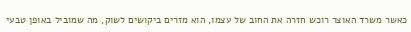כאשר משרד האוצר רוכש חזרה את החוב של עצמו, הוא מזרים ביקושים לשוק, מה שמוביל באופן טבעי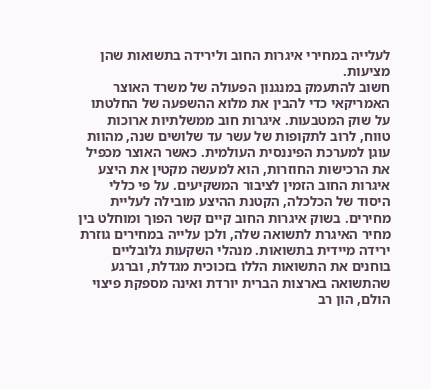לעלייה במחירי איגרות החוב ולירידה בתשואות שהן מציעות.
חשוב להתעמק במנגנון הפעולה של משרד האוצר האמריקאי כדי להבין את מלוא ההשפעה של החלטתו על שוק המטבעות. איגרות חוב ממשלתיות ארוכות טווח, לרוב לתקופות של עשר עד שלושים שנה, מהוות עוגן למערכת הפיננסית העולמית. כאשר האוצר מכפיל את הרכישות החוזרות, הוא למעשה מקטין את היצע איגרות החוב הזמין לציבור המשקיעים. על פי כללי היסוד של הכלכלה, הקטנת ההיצע מובילה לעליית מחירים. בשוק איגרות החוב קיים קשר הפוך ומוחלט בין מחיר האיגרת לתשואה שלה, ולכן עלייה במחירים גוזרת ירידה מיידית בתשואות. מנהלי השקעות גלובליים בוחנים את התשואות הללו בזכוכית מגדלת, וברגע שהתשואה בארצות הברית יורדת ואינה מספקת פיצוי הולם, הון רב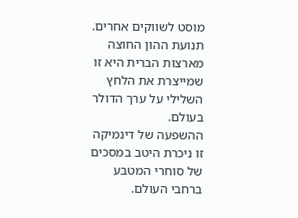מוסט לשווקים אחרים. תנועת ההון החוצה מארצות הברית היא זו שמייצרת את הלחץ השלילי על ערך הדולר בעולם.
ההשפעה של דינמיקה זו ניכרת היטב במסכים של סוחרי המטבע ברחבי העולם.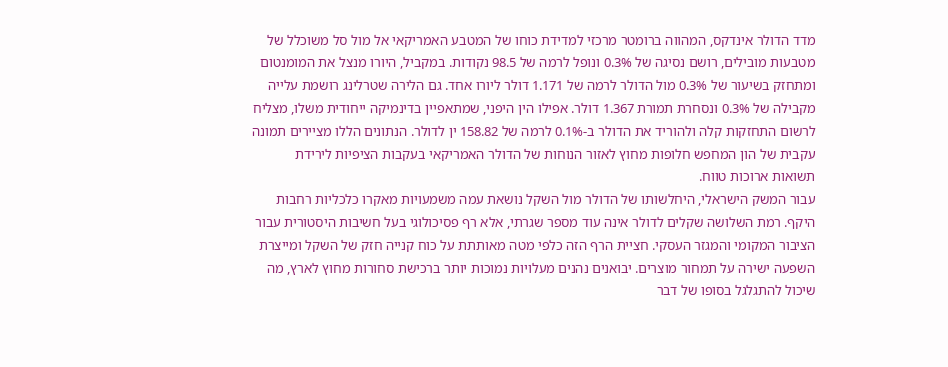מדד הדולר אינדקס, המהווה ברומטר מרכזי למדידת כוחו של המטבע האמריקאי אל מול סל משוכלל של מטבעות מובילים, רושם נסיגה של 0.3% ונופל לרמה של 98.5 נקודות. במקביל, היורו מנצל את המומנטום ומתחזק בשיעור של 0.3% מול הדולר לרמה של 1.171 דולר ליורו אחד. גם הלירה שטרלינג רושמת עלייה מקבילה של 0.3% ונסחרת תמורת 1.367 דולר. אפילו הין היפני, שמתאפיין בדינמיקה ייחודית משלו, מצליח לרשום התחזקות קלה ולהוריד את הדולר ב-0.1% לרמה של 158.82 ין לדולר. הנתונים הללו מציירים תמונה עקבית של הון המחפש חלופות מחוץ לאזור הנוחות של הדולר האמריקאי בעקבות הציפיות לירידת תשואות ארוכות טווח.
עבור המשק הישראלי, היחלשותו של הדולר מול השקל נושאת עמה משמעויות מאקרו כלכליות רחבות היקף. רמת השלושה שקלים לדולר אינה עוד מספר שגרתי, אלא רף פסיכולוגי בעל חשיבות היסטורית עבור הציבור המקומי והמגזר העסקי. חציית הרף הזה כלפי מטה מאותתת על כוח קנייה חזק של השקל ומייצרת השפעה ישירה על תמחור מוצרים. יבואנים נהנים מעלויות נמוכות יותר ברכישת סחורות מחוץ לארץ, מה שיכול להתגלגל בסופו של דבר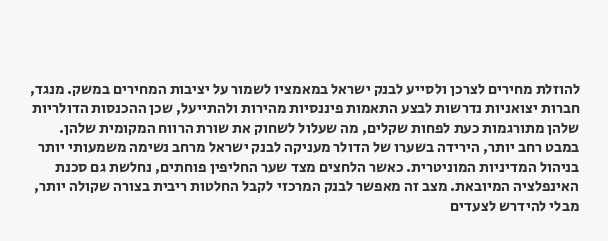להוזלת מחירים לצרכן ולסייע לבנק ישראל במאמציו לשמור על יציבות המחירים במשק. מנגד, חברות יצואניות נדרשות לבצע התאמות פיננסיות מהירות ולהתייעל, שכן ההכנסות הדולריות שלהן מתורגמות כעת לפחות שקלים, מה שעלול לשחוק את שורת הרווח המקומית שלהן.
במבט רחב יותר, הירידה בשערו של הדולר מעניקה לבנק ישראל מרחב נשימה משמעותי יותר בניהול המדיניות המוניטרית. כאשר הלחצים מצד שער החליפין פוחתים, נחלשת גם סכנת האינפלציה המיובאת. מצב זה מאפשר לבנק המרכזי לקבל החלטות ריבית בצורה שקולה יותר, מבלי להידרש לצעדים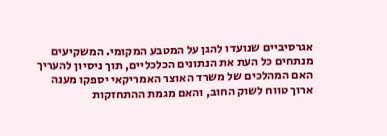אגרסיביים שנועדו להגן על המטבע המקומי. המשקיעים מנתחים כל העת את הנתונים הכלכליים, תוך ניסיון להעריך האם המהלכים של משרד האוצר האמריקאי יספקו מענה ארוך טווח לשוק החוב, והאם מגמת ההתחזקות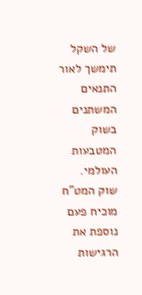של השקל תימשך לאור התנאים המשתנים בשוק המטבעות העולמי. שוק המט"ח מוכיח פעם נוספת את הרגישות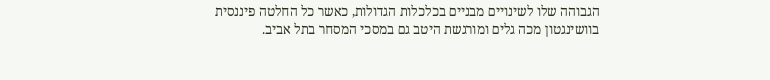הגבוהה שלו לשינויים מבניים בכלכלות הגדולות, כאשר כל החלטה פיננסית בוושינגטון מכה גלים ומורגשת היטב גם במסכי המסחר בתל אביב.